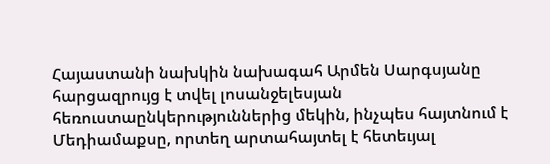Հայաստանի նախկին նախագահ Արմեն Սարգսյանը հարցազրույց է տվել լոսանջելեսյան հեռուստաընկերություններից մեկին, ինչպես հայտնում է Մեդիամաքսը, որտեղ արտահայտել է հետեւյալ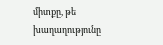միտքը, թե խաղաղությունը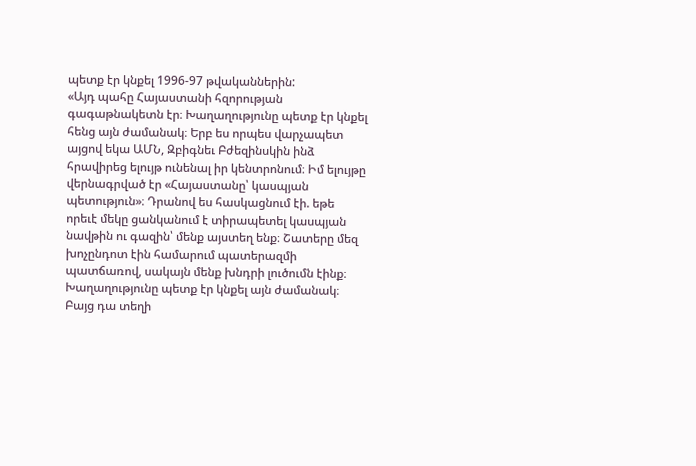պետք էր կնքել 1996-97 թվականներին:
«Այդ պահը Հայաստանի հզորության գագաթնակետն էր։ Խաղաղությունը պետք էր կնքել հենց այն ժամանակ։ Երբ ես որպես վարչապետ այցով եկա ԱՄՆ, Զբիգնեւ Բժեզինսկին ինձ հրավիրեց ելույթ ունենալ իր կենտրոնում։ Իմ ելույթը վերնագրված էր «Հայաստանը՝ կասպյան պետություն»։ Դրանով ես հասկացնում էի. եթե որեւէ մեկը ցանկանում է տիրապետել կասպյան նավթին ու գազին՝ մենք այստեղ ենք։ Շատերը մեզ խոչընդոտ էին համարում պատերազմի պատճառով, սակայն մենք խնդրի լուծումն էինք։
Խաղաղությունը պետք էր կնքել այն ժամանակ։ Բայց դա տեղի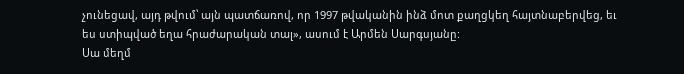չունեցավ, այդ թվում՝ այն պատճառով, որ 1997 թվականին ինձ մոտ քաղցկեղ հայտնաբերվեց, եւ ես ստիպված եղա հրաժարական տալ», ասում է Արմեն Սարգսյանը:
Սա մեղմ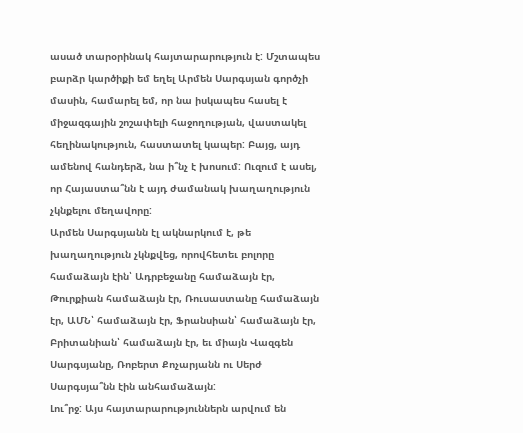ասած տարօրինակ հայտարարություն է: Մշտապես բարձր կարծիքի եմ եղել Արմեն Սարգսյան գործչի մասին, համարել եմ, որ նա իսկապես հասել է միջազգային շոշափելի հաջողության, վաստակել հեղինակություն, հաստատել կապեր: Բայց, այդ ամենով հանդերձ, նա ի՞նչ է խոսում: Ուզում է ասել, որ Հայաստա՞նն է այդ ժամանակ խաղաղություն չկնքելու մեղավորը:
Արմեն Սարգսյանն էլ ակնարկում է, թե խաղաղություն չկնքվեց, որովհետեւ բոլորը համաձայն էին՝ Ադրբեջանը համաձայն էր, Թուրքիան համաձայն էր, Ռուսաստանը համաձայն էր, ԱՄՆ՝ համաձայն էր, Ֆրանսիան՝ համաձայն էր, Բրիտանիան՝ համաձայն էր, եւ միայն Վազգեն Սարգսյանը, Ռոբերտ Քոչարյանն ու Սերժ Սարգսյա՞նն էին անհամաձայն:
Լու՞րջ: Այս հայտարարություններն արվում են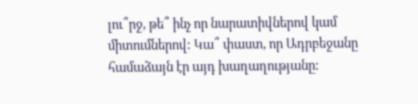լու՞րջ, թե՞ ինչ որ նարատիվներով կամ միտումներով: Կա՞ փաստ, որ Ադրբեջանը համաձայն էր այդ խաղաղությանը: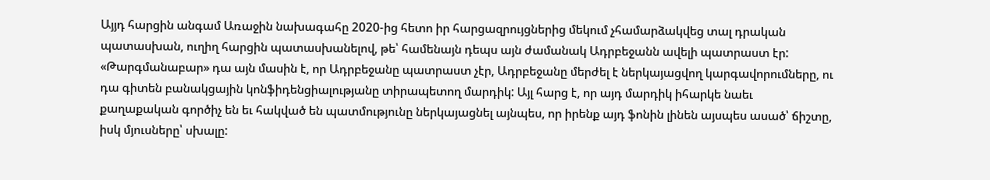Այյդ հարցին անգամ Առաջին նախագահը 2020-ից հետո իր հարցազրույցներից մեկում չհամարձակվեց տալ դրական պատասխան, ուղիղ հարցին պատասխանելով, թե՝ համենայն դեպս այն ժամանակ Ադրբեջանն ավելի պատրաստ էր:
«Թարգմանաբար» դա այն մասին է, որ Ադրբեջանը պատրաստ չէր, Ադրբեջանը մերժել է ներկայացվող կարգավորումները, ու դա գիտեն բանակցային կոնֆիդենցիալությանը տիրապետող մարդիկ: Այլ հարց է, որ այդ մարդիկ իհարկե նաեւ քաղաքական գործիչ են եւ հակված են պատմությունը ներկայացնել այնպես, որ իրենք այդ ֆոնին լինեն այսպես ասած՝ ճիշտը, իսկ մյուսները՝ սխալը: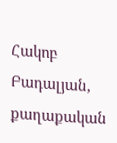Հակոբ Բադալյան, քաղաքական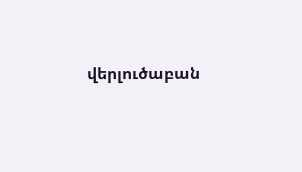վերլուծաբան